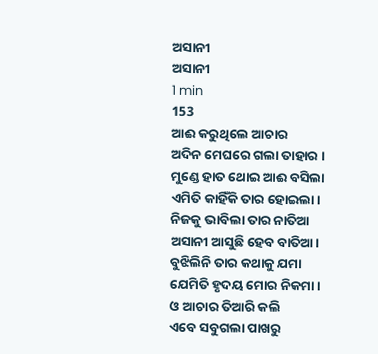ଅସାନୀ
ଅସାନୀ
1 min
153
ଆଈ କରୁଥିଲେ ଆଚାର
ଅଦିନ ମେଘରେ ଗଲା ତାହାର ।
ମୁଣ୍ଡେ ହାତ ଥୋଇ ଆଈ ବସିଲା
ଏମିତି କାହିଁକି ତାର ହୋଇଲା।
ନିଜକୁ ଭାବିଲା ତାର ନାତିଆ
ଅସାନୀ ଆସୁଛି ହେବ ବାତିଆ।
ବୁଝିଲିନି ତାର କଥାକୁ ଯମା
ଯେମିତି ହୃଦୟ ମୋର ନିକମା।
ଓ ଆଚାର ତିଆରି କଲି
ଏବେ ସବୁଗଲା ପାଖରୁ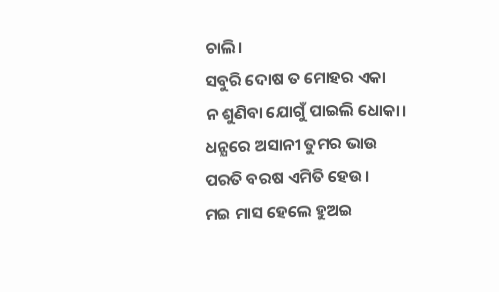ଚାଲି।
ସବୁରି ଦୋଷ ତ ମୋହର ଏକା
ନ ଶୁଣିବା ଯୋଗୁଁ ପାଇଲି ଧୋକା।
ଧନ୍ଯରେ ଅସାନୀ ତୁମର ଭାଉ
ପରତି ବରଷ ଏମିତି ହେଉ।
ମଇ ମାସ ହେଲେ ହୁଅଇ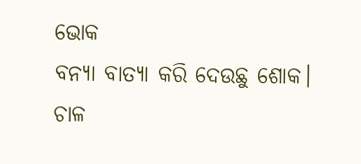ଭୋକ
ବନ୍ଯା ବାତ୍ଯା କରି ଦେଉଛୁ ଶୋକ।
ଚାଳ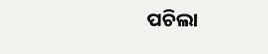ପଚିଲା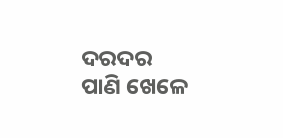ଦରଦର ପାଣି ଖେଳେ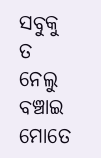ସବୁକୁ ତ ନେଲୁ ବଞ୍ଚାଇ ମୋତେ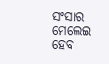ସଂସାର ମେଲେଇ ହେବ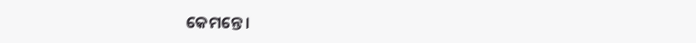କେମନ୍ତେ ।